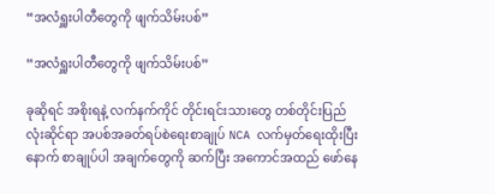“အလံရှူးပါတီတွေကို ဖျက်သိမ်းပစ်”

“အလံရှူးပါတီတွေကို ဖျက်သိမ်းပစ်”

ခုဆိုရင် အစိုးရနဲ့ လက်နက်ကိုင် တိုင်းရင်းသားတွေ တစ်တိုင်းပြည်လုံးဆိုင်ရာ အပစ်အခတ်ရပ်စဲရေးစာချုပ် NCA လက်မှတ်ရေးထိုးပြီးနောက် စာချုပ်ပါ အချက်တွေကို ဆက်ပြီး အကောင်အထည် ဖော်နေ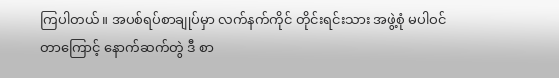ကြပါတယ်။ အပစ်ရပ်စာချုပ်မှာ လက်နက်ကိုင် တိုင်းရင်းသား အဖွဲ့စုံ မပါဝင်တာကြောင့် နောက်ဆက်တွဲ ဒီ စာ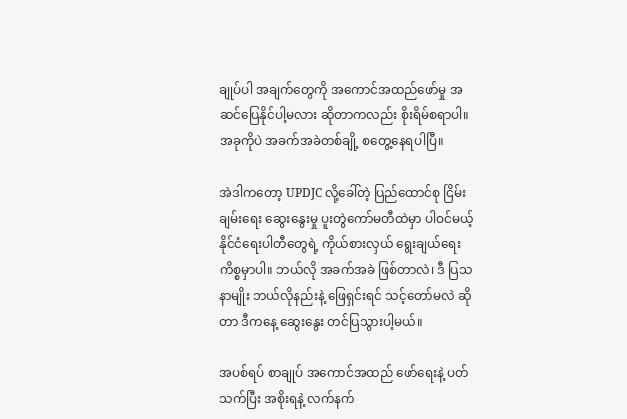ချုပ်ပါ အချက်တွေကို အကောင်အထည်ဖော်မှု အဆင်ပြေနိုင်ပါ့မလား ဆိုတာကလည်း စိုးရိမ်စရာပါ။ အခုကိုပဲ အခက်အခဲတစ်ချို့ စတွေ့နေရပါပြီ။

အဲဒါကတော့ UPDJC လို့ခေါ်တဲ့ ပြည်ထောင်စု ငြိမ်းချမ်းရေး ဆွေးနွေးမှု ပူးတွဲကော်မတီထဲမှာ ပါဝင်မယ့် နိုင်ငံရေးပါတီတွေရဲ့ ကိုယ်စားလှယ် ရွေးချယ်ရေး ကိစ္စမှာပါ။ ဘယ်လို အခက်အခဲ ဖြစ်တာလဲ၊ ဒီ ပြသနာမျိုး ဘယ်လိုနည်းနဲ့ ဖြေရှင်းရင် သင့်တော်မလဲ ဆိုတာ ဒီကနေ့ ဆွေးနွေး တင်ပြသွားပါ့မယ်။

အပစ်ရပ် စာချုပ် အကောင်အထည် ဖော်ရေးနဲ့ ပတ်သက်ပြီး အစိုးရနဲ့ လက်နက်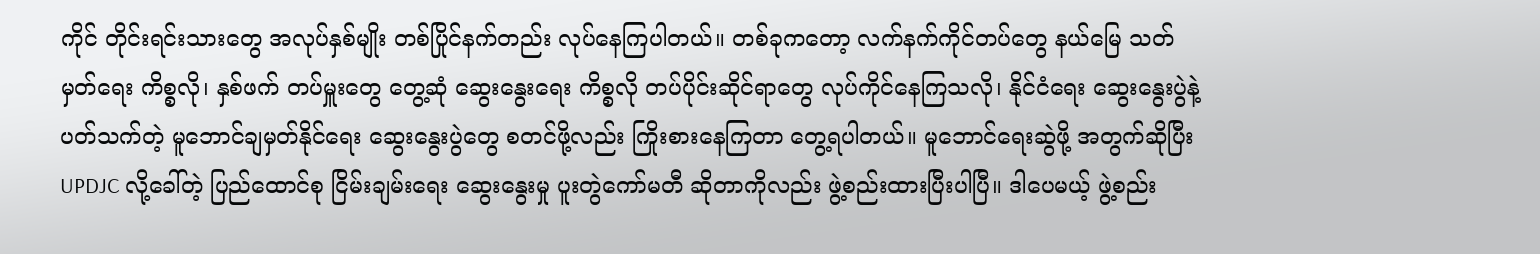ကိုင် တိုင်းရင်းသားတွေ အလုပ်နှစ်မျိုး တစ်ပြိုင်နက်တည်း လုပ်နေကြပါတယ်။ တစ်ခုကတော့ လက်နက်ကိုင်တပ်တွေ နယ်မြေ သတ်မှတ်ရေး ကိစ္စလို၊ နှစ်ဖက် တပ်မှူးတွေ တွေ့ဆုံ ဆွေးနွေးရေး ကိစ္စလို တပ်ပိုင်းဆိုင်ရာတွေ လုပ်ကိုင်နေကြသလို၊ နိုင်ငံရေး ဆွေးနွေးပွဲနဲ့ ပတ်သက်တဲ့ မူဘောင်ချမှတ်နိုင်ရေး ဆွေးနွေးပွဲတွေ စတင်ဖို့လည်း ကြိုးစားနေကြတာ တွေ့ရပါတယ်။ မူဘောင်ရေးဆွဲဖို့ အတွက်ဆိုပြီး UPDJC လို့ခေါ်တဲ့ ပြည်ထောင်စု ငြိမ်းချမ်းရေး ဆွေးနွေးမှု ပူးတွဲကော်မတီ ဆိုတာကိုလည်း ဖွဲ့စည်းထားပြီးပါပြီ။ ဒါပေမယ့် ဖွဲ့စည်း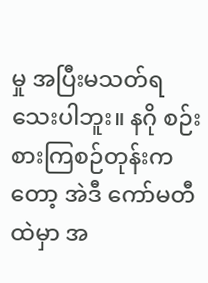မှု အပြီးမသတ်ရသေးပါဘူး။ နဂို စဉ်းစားကြစဉ်တုန်းကတော့ အဲဒီ ကော်မတီထဲမှာ အ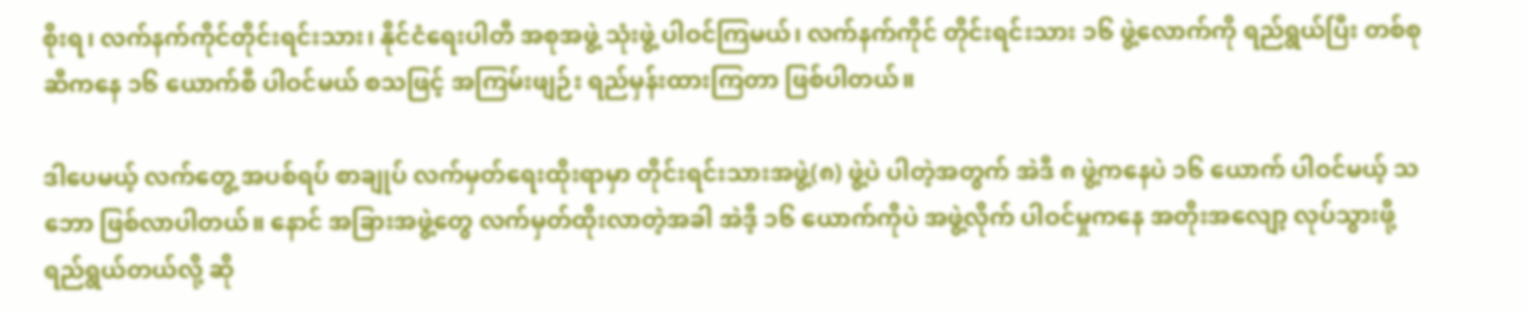စိုးရ၊ လက်နက်ကိုင်တိုင်းရင်းသား၊ နိုင်ငံရေးပါတီ အစုအဖွဲ့ သုံးဖွဲ့ ပါဝင်ကြမယ်၊ လက်နက်ကိုင် တိုင်းရင်းသား ၁၆ ဖွဲ့လောက်ကို ရည်ရွယ်ပြီး တစ်စုဆီကနေ ၁၆ ယောက်စီ ပါဝင်မယ် စသဖြင့် အကြမ်းဖျဉ်း ရည်မှန်းထားကြတာ ဖြစ်ပါတယ်။

ဒါပေမယ့် လက်တွေ့ အပစ်ရပ် စာချုပ် လက်မှတ်ရေးထိုးရာမှာ တိုင်းရင်းသားအဖွဲ့(၈) ဖွဲ့ပဲ ပါတဲ့အတွက် အဲဒီ ၈ ဖွဲ့ကနေပဲ ၁၆ ယောက် ပါဝင်မယ့် သဘော ဖြစ်လာပါတယ်။ နောင် အခြားအဖွဲ့တွေ လက်မှတ်ထိုးလာတဲ့အခါ အဲဒီ့ ၁၆ ယောက်ကိုပဲ အဖွဲ့လိုက် ပါဝင်မှုကနေ အတိုးအလျော့ လုပ်သွားဖို့ ရည်ရွယ်တယ်လို့ ဆို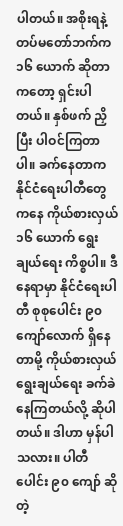ပါတယ်။ အစိုးရနဲ့ တပ်မတော်ဘက်က ၁၆ ယောက် ဆိုတာကတော့ ရှင်းပါတယ်။ နှစ်ဖက် ညှိပြီး ပါဝင်ကြတာပါ။ ခက်နေတာက နိုင်ငံရေးပါတီတွေကနေ ကိုယ်စားလှယ် ၁၆ ယောက် ရွေးချယ်ရေး ကိစ္စပါ။ ဒီနေရာမှာ နိုင်ငံရေးပါတီ စုစုပေါင်း ၉၀ ကျော်လောက် ရှိနေတာမို့ ကိုယ်စားလှယ် ရွေးချယ်ရေး ခက်ခဲနေကြတယ်လို့ ဆိုပါတယ်။ ဒါဟာ မှန်ပါသလား။ ပါတီပေါင်း ၉၀ ကျော် ဆိုတဲ့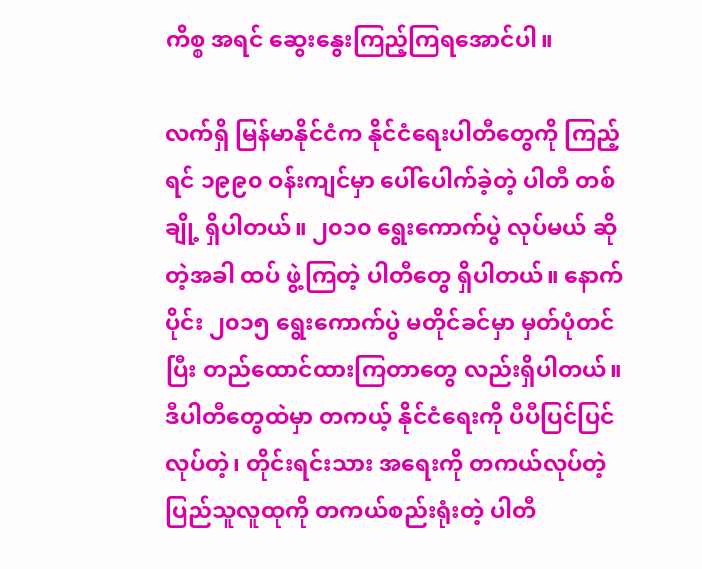ကိစ္စ အရင် ဆွေးနွေးကြည့်ကြရအောင်ပါ။

လက်ရှိ မြန်မာနိုင်ငံက နိုင်ငံရေးပါတီတွေကို ကြည့်ရင် ၁၉၉၀ ဝန်းကျင်မှာ ပေါ်ပေါက်ခဲ့တဲ့ ပါတီ တစ်ချို့ ရှိပါတယ်။ ၂၀၁၀ ရွေးကောက်ပွဲ လုပ်မယ် ဆိုတဲ့အခါ ထပ် ဖွဲ့ကြတဲ့ ပါတီတွေ ရှိပါတယ်။ နောက်ပိုင်း ၂၀၁၅ ရွေးကောက်ပွဲ မတိုင်ခင်မှာ မှတ်ပုံတင်ပြီး တည်ထောင်ထားကြတာတွေ လည်းရှိပါတယ်။ ဒီပါတီတွေထဲမှာ တကယ့် နိုင်ငံရေးကို ပီပီပြင်ပြင်လုပ်တဲ့၊ တိုင်းရင်းသား အရေးကို တကယ်လုပ်တဲ့ ပြည်သူလူထုကို တကယ်စည်းရုံးတဲ့ ပါတီ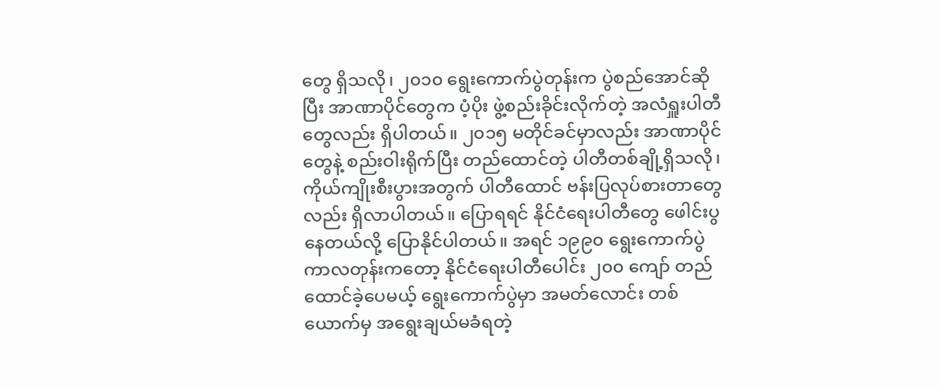တွေ ရှိသလို၊ ၂၀၁၀ ရွေးကောက်ပွဲတုန်းက ပွဲစည်အောင်ဆိုပြီး အာဏာပိုင်တွေက ပံ့ပိုး ဖွဲ့စည်းခိုင်းလိုက်တဲ့ အလံရှူးပါတီတွေလည်း ရှိပါတယ်။ ၂၀၁၅ မတိုင်ခင်မှာလည်း အာဏာပိုင်တွေနဲ့ စည်းဝါးရိုက်ပြီး တည်ထောင်တဲ့ ပါတီတစ်ချို့ရှိသလို၊ ကိုယ်ကျိုးစီးပွားအတွက် ပါတီထောင် ဗန်းပြလုပ်စားတာတွေလည်း ရှိလာပါတယ်။ ပြောရရင် နိုင်ငံရေးပါတီတွေ ဖေါင်းပွနေတယ်လို့ ပြောနိုင်ပါတယ်။ အရင် ၁၉၉၀ ရွေးကောက်ပွဲ ကာလတုန်းကတော့ နိုင်ငံရေးပါတီပေါင်း ၂၀၀ ကျော် တည်ထောင်ခဲ့ပေမယ့် ရွေးကောက်ပွဲမှာ အမတ်လောင်း တစ်ယောက်မှ အရွေးချယ်မခံရတဲ့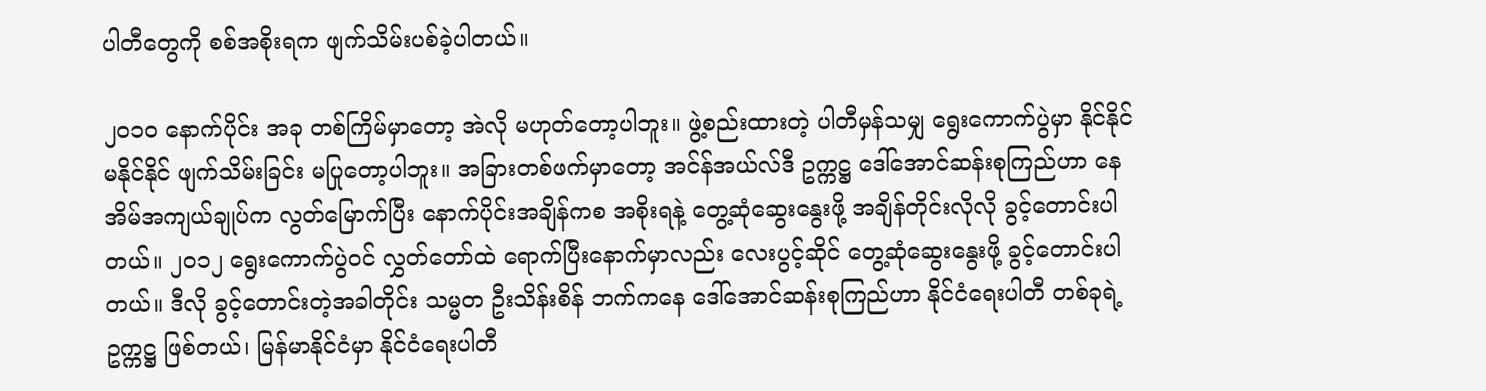ပါတီတွေကို စစ်အစိုးရက ဖျက်သိမ်းပစ်ခဲ့ပါတယ်။

၂၀၁၀ နောက်ပိုင်း အခု တစ်ကြိမ်မှာတော့ အဲလို မဟုတ်တော့ပါဘူး။ ဖွဲ့စည်းထားတဲ့ ပါတီမှန်သမျှ ရွေးကောက်ပွဲမှာ နိုင်နိုင် မနိုင်နိုင် ဖျက်သိမ်းခြင်း မပြုတော့ပါဘူး။ အခြားတစ်ဖက်မှာတော့ အင်န်အယ်လ်ဒီ ဥက္ကဋ္ဌ ဒေါ်အောင်ဆန်းစုကြည်ဟာ နေအိမ်အကျယ်ချုပ်က လွတ်မြောက်ပြီး နောက်ပိုင်းအချိန်ကစ အစိုးရနဲ့ တွေ့ဆုံဆွေးနွေးဖို့ အချိန်တိုင်းလိုလို ခွင့်တောင်းပါတယ်။ ၂၀၁၂ ရွေးကောက်ပွဲဝင် လွှတ်တော်ထဲ ရောက်ပြီးနောက်မှာလည်း လေးပွင့်ဆိုင် တွေ့ဆုံဆွေးနွေးဖို့ ခွင့်တောင်းပါတယ်။ ဒီလို ခွင့်တောင်းတဲ့အခါတိုင်း သမ္မတ ဦးသိန်းစိန် ဘက်ကနေ ဒေါ်အောင်ဆန်းစုကြည်ဟာ နိုင်ငံရေးပါတီ တစ်ခုရဲ့ ဥက္ကဋ္ဌ ဖြစ်တယ်၊ မြန်မာနိုင်ငံမှာ နိုင်ငံရေးပါတီ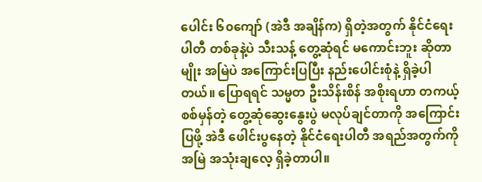ပေါင်း ၆၀ကျော် (အဲဒီ အချိန်က) ရှိတဲ့အတွက် နိုင်ငံရေးပါတီ တစ်ခုနဲ့ပဲ သီးသန့် တွေ့ဆုံရင် မကောင်းဘူး ဆိုတာမျိုး အမြဲပဲ အကြောင်းပြပြီး နည်းပေါင်းစုံနဲ့ ရှိခဲ့ပါတယ်။ ပြောရရင် သမ္မတ ဦးသိန်းစိန် အစိုးရဟာ တကယ့် စစ်မှန်တဲ့ တွေ့ဆုံဆွေးနွေးပွဲ မလုပ်ချင်တာကို အကြောင်းပြဖို့ အဲဒီ ဖေါင်းပွနေတဲ့ နိုင်ငံရေးပါတီ အရည်အတွက်ကို အမြဲ အသုံးချလေ့ ရှိခဲ့တာပါ။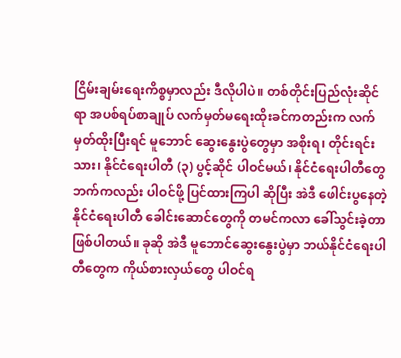ငြိမ်းချမ်းရေးကိစ္စမှာလည်း ဒီလိုပါပဲ။ တစ်တိုင်းပြည်လုံးဆိုင်ရာ အပစ်ရပ်စာချုပ် လက်မှတ်မရေးထိုးခင်ကတည်းက လက်မှတ်ထိုးပြီးရင် မူဘောင် ဆွေးနွေးပွဲတွေမှာ အစိုးရ၊ တိုင်းရင်းသား၊ နိုင်ငံရေးပါတီ (၃) ပွင့်ဆိုင် ပါဝင်မယ်၊ နိုင်ငံရေးပါတီတွေဘက်ကလည်း ပါဝင်ဖို့ ပြင်ထားကြပါ ဆိုပြီး အဲဒီ ဖေါင်းပွနေတဲ့ နိုင်ငံရေးပါတီ ခေါင်းဆောင်တွေကို တမင်ကလာ ခေါ်သွင်းခဲ့တာ ဖြစ်ပါတယ်။ ခုဆို အဲဒီ မူဘောင်ဆွေးနွေးပွဲမှာ ဘယ်နိုင်ငံရေးပါတီတွေက ကိုယ်စားလှယ်တွေ ပါဝင်ရ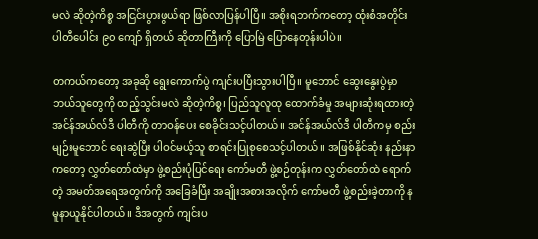မလဲ ဆိုတဲ့ကိစ္စ အငြင်းပွားဖွယ်ရာ ဖြစ်လာပြန်ပါပြီ။ အစိုးရဘက်ကတော့ ထုံးစံအတိုင်း ပါတီပေါင်း ၉၀ ကျော် ရှိတယ် ဆိုတာကြီးကို ပြောမြဲ ပြောနေတုန်းပါပဲ။

တကယ်ကတော့ အခုဆို ရွေးကောက်ပွဲ ကျင်းပပြီးသွားပါပြီ။ မူဘောင် ဆွေးနွေးပွဲမှာ ဘယ်သူတွေကို ထည့်သွင်းမလဲ ဆိုတဲ့ကိစ္စ၊ ပြည်သူလူထု ထောက်ခံမှု အများဆုံးရထားတဲ့ အင်န်အယ်လ်ဒီ ပါတီကို တာဝန်ပေး စေခိုင်းသင့်ပါတယ်။ အင်န်အယ်လ်ဒီ ပါတီကမှ စည်းမျဉ်းမူဘောင် ရေးဆွဲပြီး ပါဝင်မယ့်သူ စာရင်းပြုစုစေသင့်ပါတယ်။ အဖြစ်နိုင်ဆုံး နည်းနာကတော့ လွှတ်တော်ထဲမှာ ဖွဲ့စည်းပုံပြင်ရေး ကော်မတီ ဖွဲ့စဉ်တုန်းက လွှတ်တော်ထဲ ရောက်တဲ့ အမတ်အရေအတွက်ကို အခြေခံပြီး အချိုးအစားအလိုက် ကော်မတီ ဖွဲ့စည်းခဲ့တာကို နမူနာယူနိုင်ပါတယ်။ ဒီအတွက် ကျင်းပ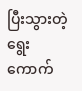ပြီးသွားတဲ့ ရွေးကောက်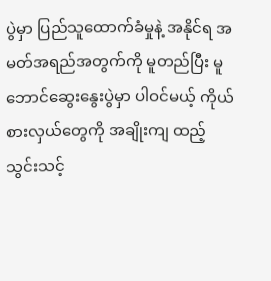ပွဲမှာ ပြည်သူထောက်ခံမှုနဲ့ အနိုင်ရ အမတ်အရည်အတွက်ကို မူတည်ပြီး မူဘောင်ဆွေးနွေးပွဲမှာ ပါဝင်မယ့် ကိုယ်စားလှယ်တွေကို အချိုးကျ ထည့်သွင်းသင့်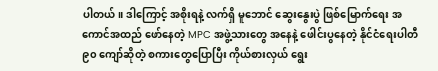ပါတယ်။ ဒါကြောင့် အစိုးရနဲ့ လက်ရှိ မူဘောင် ဆွေးနွေးပွဲ ဖြစ်မြောက်ရေး အကောင်အထည် ဖော်နေတဲ့ MPC အဖွဲ့သားတွေ အနေနဲ့ ဖေါင်းပွနေတဲ့ နိုင်ငံရေးပါတီ ၉၀ ကျော်ဆိုတဲ့ စကားတွေပြောပြီး ကိုယ်စားလှယ် ရွေး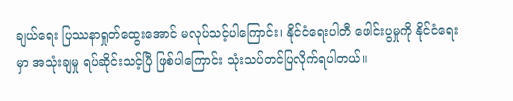ချယ်ရေး ပြဿနာရှုတ်ထွေးအောင် မလုပ်သင့်ပါကြောင်း၊ နိုင်ငံရေးပါတီ ဖေါင်းပွမှုကို နိုင်ငံရေးမှာ အသုံးချမှု ရပ်ဆိုင်းသင့်ပြီ ဖြစ်ပါကြောင်း သုံးသပ်တင်ပြလိုက်ရပါတယ်။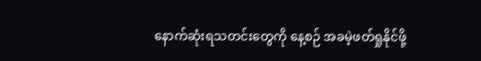နောက်ဆုံးရသတင်းတွေကို နေ့စဉ် အခမဲ့ဖတ်ရှုနိုင်ဖို့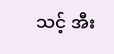သင့် အီး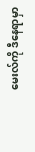မေးလ်ကို ဒီနေရာမှာ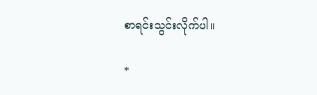စာရင်းသွင်းလိုက်ပါ။

*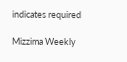indicates required

Mizzima Weekly